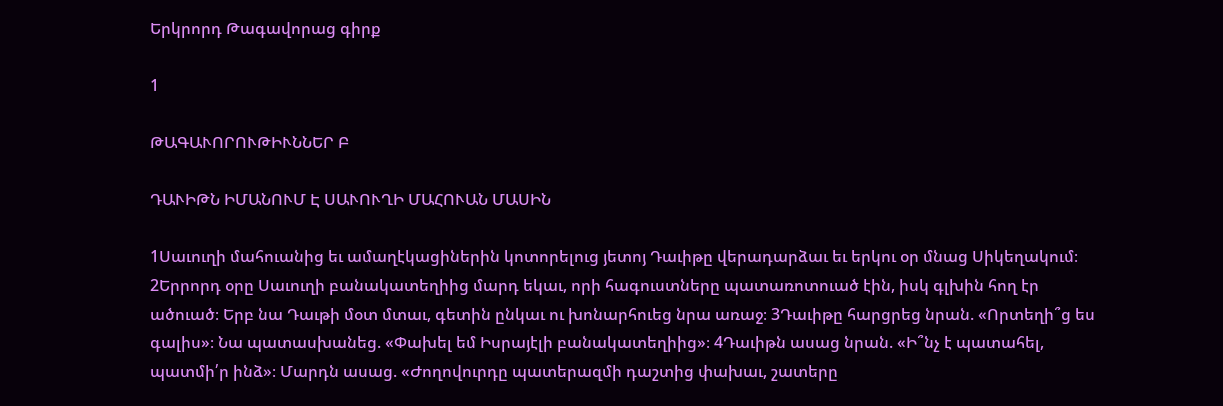Երկրորդ Թագավորաց գիրք

1

ԹԱԳԱՒՈՐՈՒԹԻՒՆՆԵՐ Բ

ԴԱՒԻԹՆ ԻՄԱՆՈՒՄ Է ՍԱՒՈՒՂԻ ՄԱՀՈՒԱՆ ՄԱՍԻՆ

1Սաւուղի մահուանից եւ ամաղէկացիներին կոտորելուց յետոյ Դաւիթը վերադարձաւ եւ երկու օր մնաց Սիկեղակում։ 2Երրորդ օրը Սաւուղի բանակատեղիից մարդ եկաւ, որի հագուստները պատառոտուած էին, իսկ գլխին հող էր ածուած։ Երբ նա Դաւթի մօտ մտաւ, գետին ընկաւ ու խոնարհուեց նրա առաջ։ 3Դաւիթը հարցրեց նրան. «Որտեղի՞ց ես գալիս»։ Նա պատասխանեց. «Փախել եմ Իսրայէլի բանակատեղիից»։ 4Դաւիթն ասաց նրան. «Ի՞նչ է պատահել, պատմի՛ր ինձ»։ Մարդն ասաց. «Ժողովուրդը պատերազմի դաշտից փախաւ, շատերը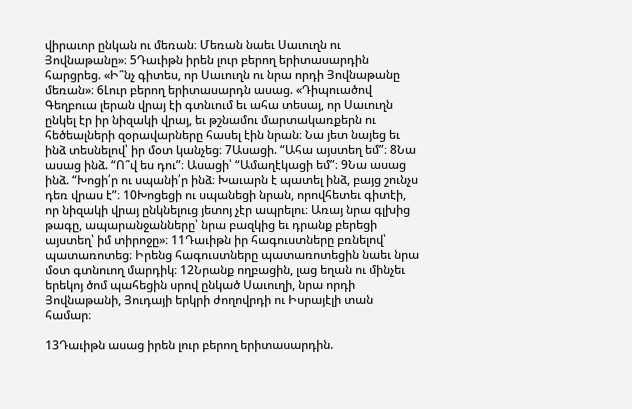վիրաւոր ընկան ու մեռան։ Մեռան նաեւ Սաւուղն ու Յովնաթանը»։ 5Դաւիթն իրեն լուր բերող երիտասարդին հարցրեց. «Ի՞նչ գիտես, որ Սաւուղն ու նրա որդի Յովնաթանը մեռան»։ 6Լուր բերող երիտասարդն ասաց. «Դիպուածով Գեղբուա լերան վրայ էի գտնւում եւ ահա տեսայ, որ Սաւուղն ընկել էր իր նիզակի վրայ, եւ թշնամու մարտակառքերն ու հեծեալների զօրավարները հասել էին նրան։ Նա յետ նայեց եւ ինձ տեսնելով՝ իր մօտ կանչեց։ 7Ասացի. “Ահա այստեղ եմ”։ 8Նա ասաց ինձ. “Ո՞վ ես դու”։ Ասացի՝ “Ամաղէկացի եմ”։ 9Նա ասաց ինձ. “Խոցի՛ր ու սպանի՛ր ինձ։ Խաւարն է պատել ինձ, բայց շունչս դեռ վրաս է”։ 10Խոցեցի ու սպանեցի նրան, որովհետեւ գիտէի, որ նիզակի վրայ ընկնելուց յետոյ չէր ապրելու։ Առայ նրա գլխից թագը, ապարանջանները՝ նրա բազկից եւ դրանք բերեցի այստեղ՝ իմ տիրոջը»։ 11Դաւիթն իր հագուստները բռնելով՝ պատառոտեց։ Իրենց հագուստները պատառոտեցին նաեւ նրա մօտ գտնուող մարդիկ։ 12Նրանք ողբացին, լաց եղան ու մինչեւ երեկոյ ծոմ պահեցին սրով ընկած Սաւուղի, նրա որդի Յովնաթանի, Յուդայի երկրի ժողովրդի ու Իսրայէլի տան համար։

13Դաւիթն ասաց իրեն լուր բերող երիտասարդին.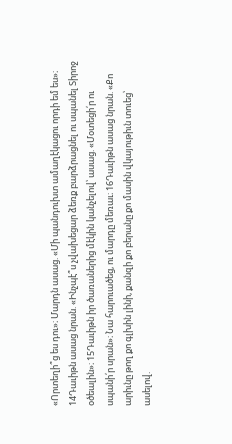«Որտեղի՞ց ես դու»։ Մարդն ասաց. «Մի պանդուխտ ամաղէկացու որդի եմ ես»։ 14Դաւիթն ասաց նրան. «Ինչպէ՞ս չվախեցար ձեռք բարձրացնել ու սպանել Տիրոջ օծեալին»։ 15Դաւիթն իր ծառաներից մէկին կանչելով՝ ասաց. «Մօտեցի՛ր ու սպանի՛ր սրան»։ Նա հարուածեց, ու մարդը մեռաւ։ 16Դաւիթն ասաց նրան. «Քո արիւնը թող քո գլխին լինի, քանզի քո բերանը քո մասին վկայութիւն տուեց՝ ասելով.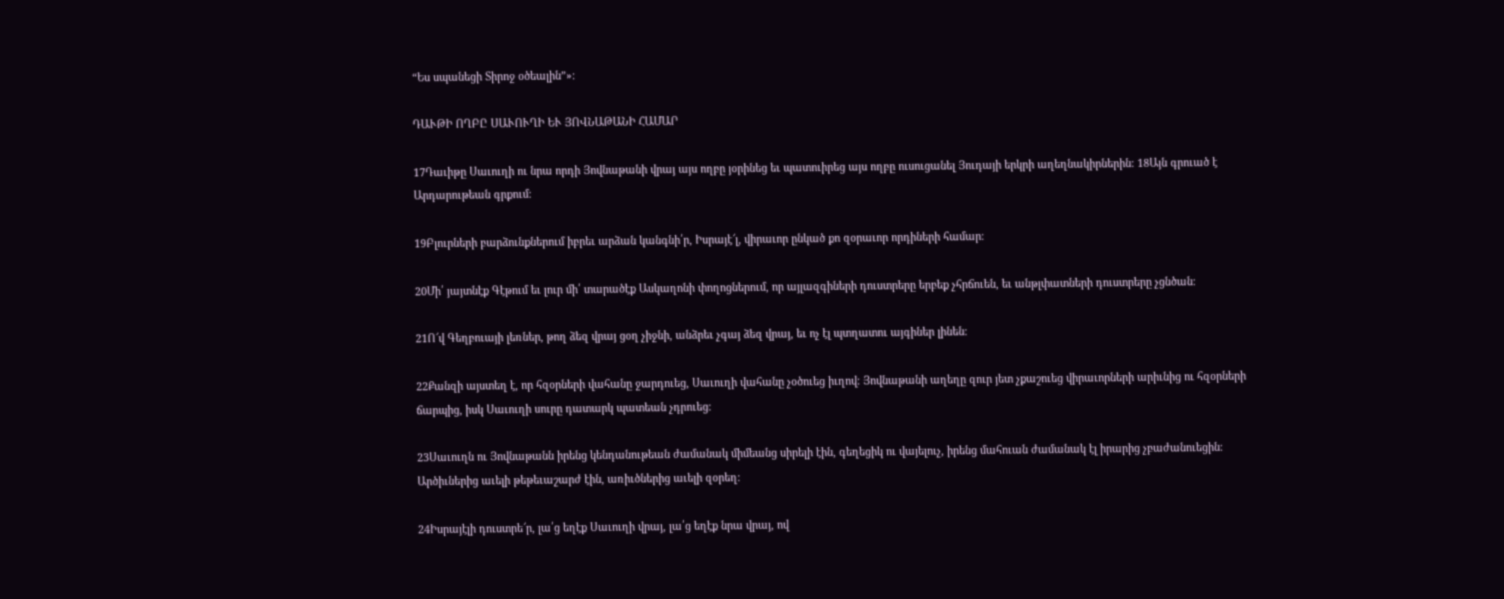“Ես սպանեցի Տիրոջ օծեալին”»։

ԴԱՒԹԻ ՈՂԲԸ ՍԱՒՈՒՂԻ ԵՒ ՅՈՎՆԱԹԱՆԻ ՀԱՄԱՐ

17Դաւիթը Սաւուղի ու նրա որդի Յովնաթանի վրայ այս ողբը յօրինեց եւ պատուիրեց այս ողբը ուսուցանել Յուդայի երկրի աղեղնակիրներին։ 18Այն գրուած է Արդարութեան գրքում։

19Բլուրների բարձունքներում իբրեւ արձան կանգնի՛ր, Իսրայէ՜լ, վիրաւոր ընկած քո զօրաւոր որդիների համար։

20Մի՛ յայտնէք Գէթում եւ լուր մի՛ տարածէք Ասկաղոնի փողոցներում, որ այլազգիների դուստրերը երբեք չհրճուեն, եւ անթլփատների դուստրերը չցնծան։

21Ո՜վ Գեղբուայի լեռներ, թող ձեզ վրայ ցօղ չիջնի, անձրեւ չգայ ձեզ վրայ, եւ ոչ էլ պտղատու այգիներ լինեն։

22Քանզի այստեղ է, որ հզօրների վահանը ջարդուեց, Սաւուղի վահանը չօծուեց իւղով։ Յովնաթանի աղեղը զուր յետ չքաշուեց վիրաւորների արիւնից ու հզօրների ճարպից, իսկ Սաւուղի սուրը դատարկ պատեան չդրուեց։

23Սաւուղն ու Յովնաթանն իրենց կենդանութեան ժամանակ միմեանց սիրելի էին, գեղեցիկ ու վայելուչ, իրենց մահուան ժամանակ էլ իրարից չբաժանուեցին։ Արծիւներից աւելի թեթեւաշարժ էին, առիւծներից աւելի զօրեղ։

24Իսրայէլի դուստրե՜ր, լա՛ց եղէք Սաւուղի վրայ, լա՛ց եղէք նրա վրայ, ով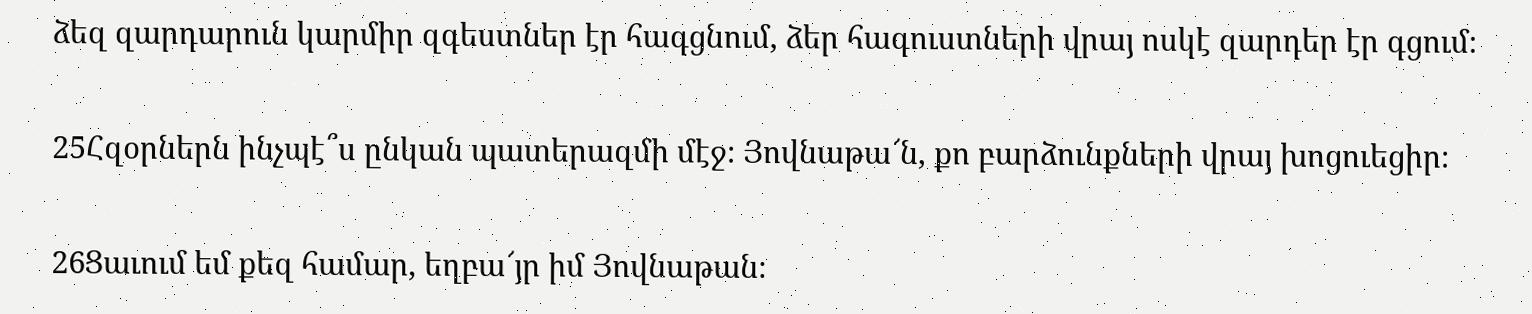ձեզ զարդարուն կարմիր զգեստներ էր հագցնում, ձեր հագուստների վրայ ոսկէ զարդեր էր գցում։

25Հզօրներն ինչպէ՞ս ընկան պատերազմի մէջ։ Յովնաթա՜ն, քո բարձունքների վրայ խոցուեցիր։

26Ցաւում եմ քեզ համար, եղբա՜յր իմ Յովնաթան։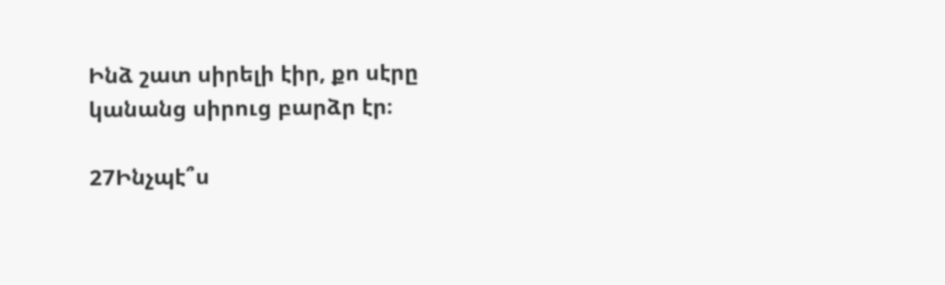Ինձ շատ սիրելի էիր, քո սէրը կանանց սիրուց բարձր էր։

27Ինչպէ՞ս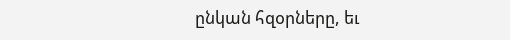ընկան հզօրները, եւ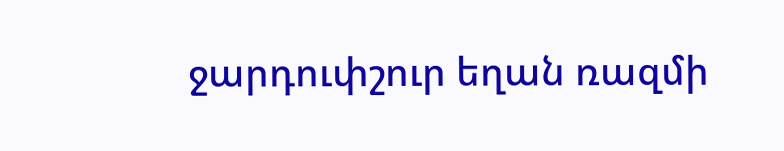ջարդուփշուր եղան ռազմի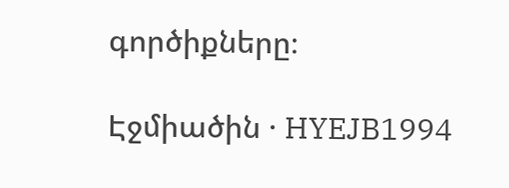գործիքները։

Էջմիածին · HYEJB1994